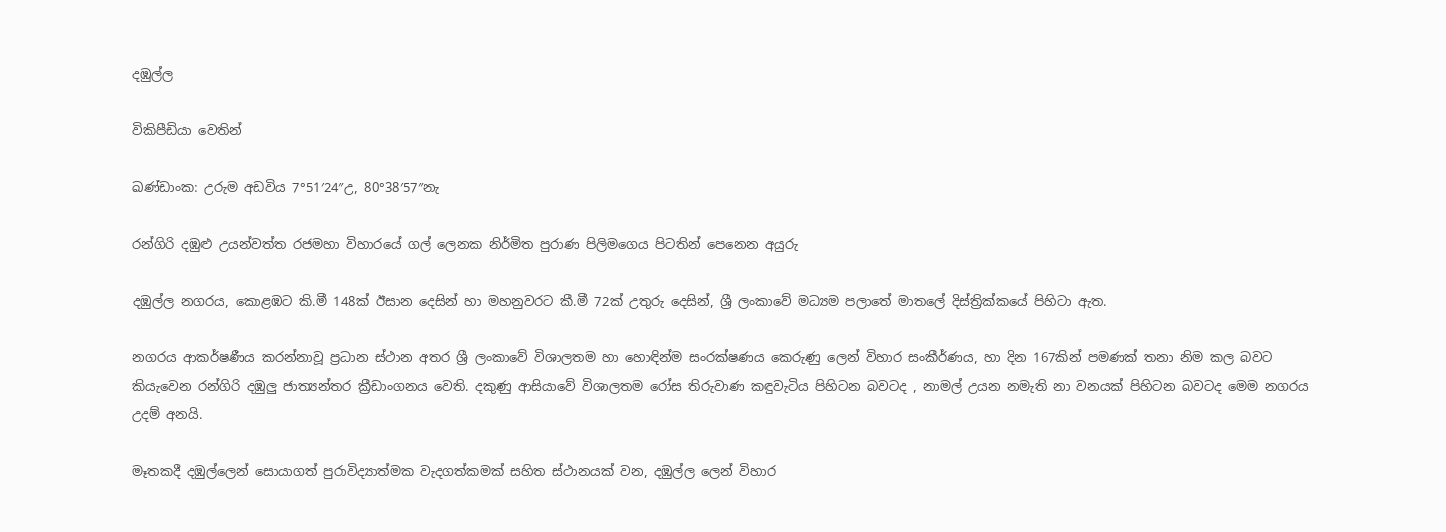දඹුල්ල

විකිපීඩියා වෙතින්

ඛණ්ඩාංක: උරුම අඩවිය 7°51′24″උ, 80°38′57″නැ

රන්ගිරි දඹුළු උයන්වත්ත රජමහා විහාරයේ ගල් ලෙනක නිර්මිත පුරාණ පිලිමගෙය පිටතින් පෙනෙන අයුරු

දඹුල්ල නගරය, කොළඹට කි.මී 148ක් ඊසාන දෙසින් හා මහනුවරට කී.මී 72ක් උතුරු දෙසින්, ශ්‍රී ලංකාවේ මධ්‍යම පලාතේ මාතලේ දිස්ත්‍රික්කයේ පිහිටා ඇත.

නගරය ආකර්ෂණීය කරන්නාවූ ප්‍රධාන ස්ථාන අතර ශ්‍රී ලංකාවේ විශාලතම හා හොඳින්ම සංරක්ෂණය කෙරුණු ලෙන් විහාර සංකීර්ණය, හා දින 167කින් පමණක් තනා නිම කල බවට කියැවෙන රන්ගිරි දඹුලු ජාත්‍යන්තර ක්‍රීඩාංගනය වෙති. දකුණු ආසියාවේ විශාලතම රෝස තිරුවාණ කඳුවැටිය පිහිටන බවටද , නාමල් උයන නමැති නා වනයක් පිහිටන බවටද මෙම නගරය උදම් අනයි.

මෑතකදී දඹුල්ලෙන් සොයාගත් පුරාවිද්‍යාත්මක වැදගත්කමක් සහිත ස්ථානයක් වන, දඹුල්ල ලෙන් විහාර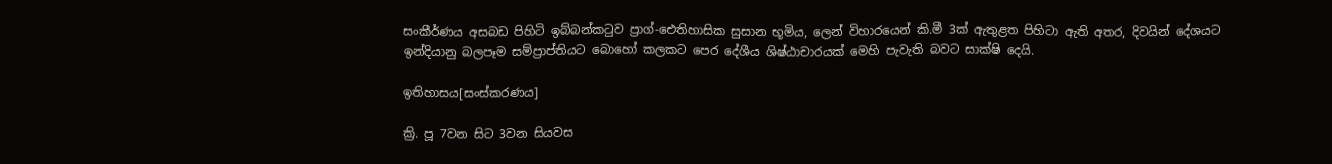සංකීර්ණය අසබඩ පිහිටි ඉබ්බන්කටුව ප්‍රාග්-ඓතිහාසික සුසාන භූමිය, ලෙන් විහාරයෙන් කි.මී 3ක් ඇතුළත පිහිටා ඇති අතර, දිවයින් දේශයට ඉන්දියානු බලපෑම සම්ප්‍රාප්තියට බොහෝ කලකට පෙර දේශීය ශිෂ්ඨාචාරයක් මෙහි පැවැති බවට සාක්ෂි දෙයි.

ඉතිහාසය[සංස්කරණය]

ක්‍රි. පූ 7වන සිට 3වන සියවස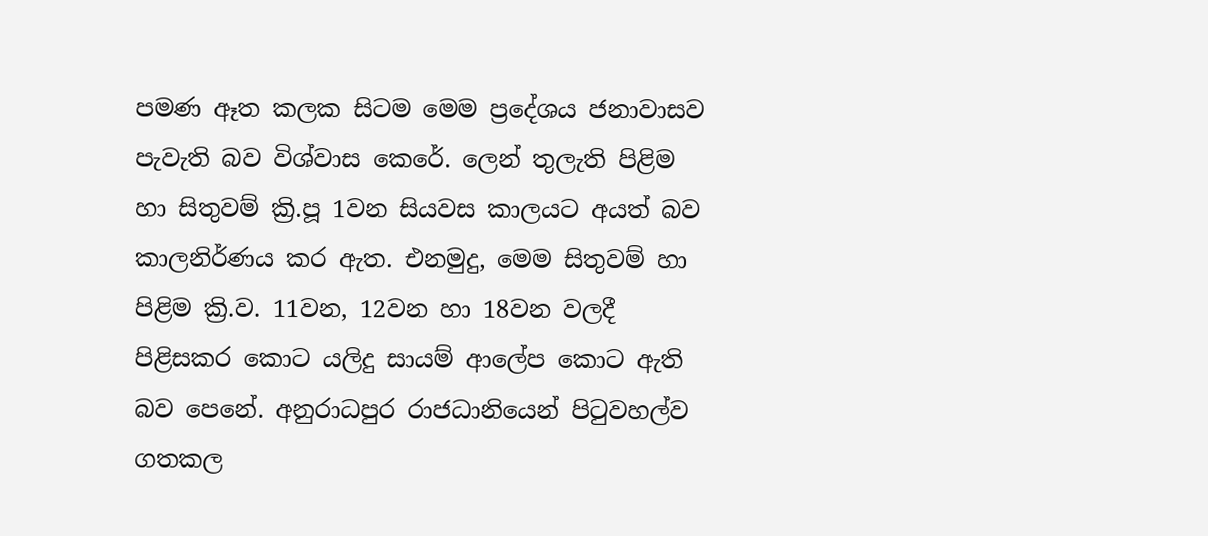පමණ ඈත කලක සිටම මෙම ප්‍රදේශය ජනාවාසව පැවැති බව විශ්වාස කෙරේ. ලෙන් තුලැති පිළිම හා සිතුවම් ක්‍රි.පූ 1වන සියවස කාලයට අයත් බව කාලනිර්ණය කර ඇත. එනමුදු, මෙම සිතුවම් හා පිළිම ක්‍රි.ව. 11වන, 12වන හා 18වන වලදී පිළිසකර කොට යලිදු සායම් ආලේප කොට ඇති බව පෙනේ. අනුරාධපුර රාජධානියෙන් පිටුවහල්ව ගතකල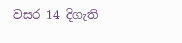වසර 14 දිගැති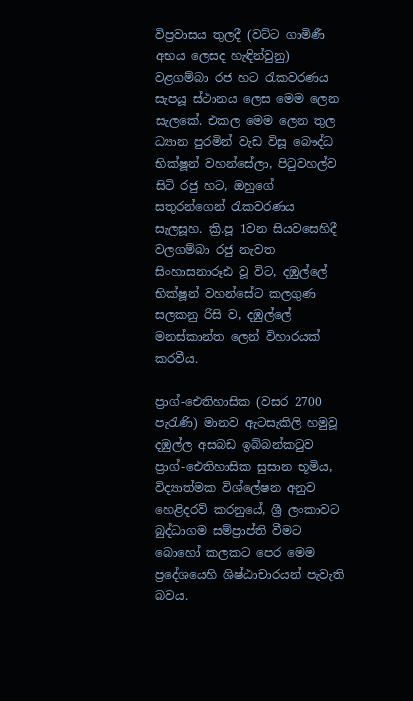විප්‍රවාසය තුලදී (වට්ට ගාමිණී අභය‍ ලෙසද හැඳින්වුනු) වළගම්බා රජ හට රැකවරණය සැපයූ ස්ථානය ලෙස මෙම ලෙන සැලකේ. එකල මෙම ලෙන තුල ධ්‍යාන පුරමින් වැඩ විසූ ‍බෞද්ධ භික්ෂූන් වහන්සේලා, පිටුවහල්ව සිටි රජු හට, ඔහුගේ සතුරන්ගෙන් රැකවරණය සැලසූහ. ක්‍රි.පූ 1වන සියවසෙහිදී වලගම්බා රජු නැවත සිංහාසනාරූඪ වූ විට, දඹුල්ලේ භික්ෂූන් වහන්සේට කලගුණ සලකනු රිසි ව, දඹුල්ලේ මනස්කාන්ත ලෙන් විහාරයක් කරවීය.

ප්‍රාග්-ඓතිහාසික (වසර 2700 පැරැණි) මානව ඇටසැකිලි හමුවූ දඹුල්ල අසබඩ ඉබ්බන්කටුව ප්‍රාග්-ඓතිහාසික සුසාන භූමිය, විද්‍යාත්මක විශ්ලේෂන අනුව හෙළිදරව් කරනුයේ, ශ්‍රී ලංකාවට බුද්ධාගම සම්ප්‍රාප්ති වීමට බොහෝ කලකට පෙර මෙම ප්‍රදේශයෙහි ශිෂ්ඨාචාරයන් පැවැති බවය.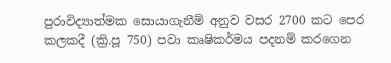පුරාවිද්‍යාත්මක සොයාගැනීම් අනුව වසර 2700 කට පෙර කලකදී (ක්‍රි.පූ 750) පවා කෘෂිකර්මය පදනම් කරගෙන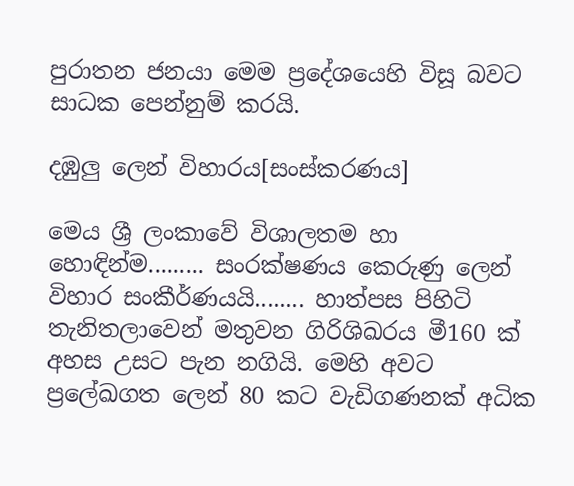පුරාතන ජනයා මෙම ප්‍රදේශයෙහි විසූ බවට සාධක පෙන්නුම් කරයි.

දඹුලු ලෙන් විහාරය[සංස්කරණය]

මෙය ශ්‍රී ලංකාවේ විශාලතම හා හොඳින්ම......... සංරක්ෂණය කෙරුණු ලෙන් විහාර සංකීර්ණයයි........ හාත්පස පිහිටි තැනිතලාවෙන් මතුවන ගිරිශිඛරය මී160 ක් අහස උසට පැන නගියි. මෙහි අවට ප්‍රලේඛගත ලෙන් 80 කට වැඩිගණනක් අධික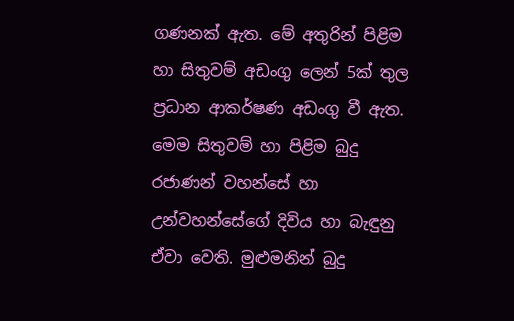ගණනක් ඇත. මේ අතුරින් පිළිම හා සිතුවම් අඩංගු ලෙන් 5ක් තුල ප්‍රධාන ආකර්ෂණ අඩංගු වී ඇත. මෙම සිතුවම් හා පිළිම බුදු රජාණන් වහන්සේ හා උන්වහන්සේගේ දිවිය හා බැඳුනු ඒවා වෙති. මුළුමනින් බුදු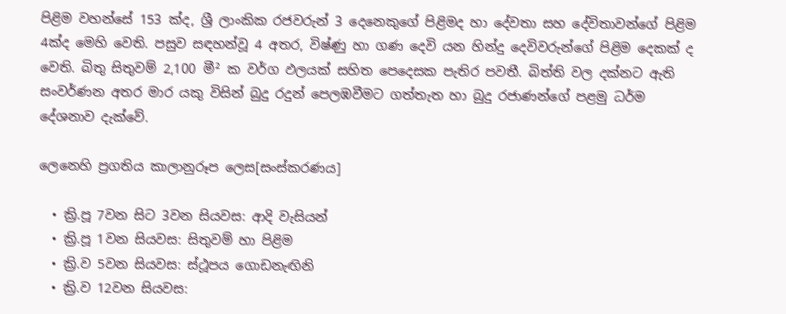පිළිම වහන්සේ 153 ක්ද, ශ්‍රී ලාංකික රජවරුන් 3 දෙනෙකුගේ පිළිමද හා දේවතා සහ දේවිතාවන්ගේ පිළිම 4ක්ද මෙහි වෙති. පසුව සඳහන්වූ 4 අතර, විෂ්ණු හා ගණ දෙවි යන හින්දු දෙවිවරුන්ගේ පිළිම දෙකක් ද වෙති. බිතු සිතුවම් 2,100 මී² ක වර්ග ඵලයක් සහිත පෙදෙසක පැතිර පවතී. බිත්ති වල දක්නට ඇති සංවර්ණන අතර මාර යකු විසින් බුදු රදුන් පෙලඹවීමට ගත්තැත හා බුදු රජාණන්ගේ පළමු ධර්ම දේශනාව දැක්වේ.

ලෙනෙහි ප්‍රගතිය කාලානුරූප ලෙස[සංස්කරණය]

  • ක්‍රි.පූ 7වන සිට 3වන සියවස: ආදි වැසියන්
  • ක්‍රි.පූ 1වන සියවස: සිතුවම් හා පිළිම
  • ක්‍රි.ව 5වන සියවස: ස්ථූපය ගොඩනැඟිනි
  • ක්‍රි.ව 12වන සියවස: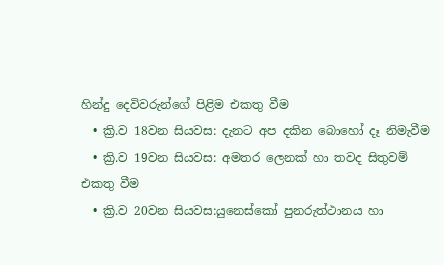හින්දු දෙවිවරුන්ගේ පිළිම එකතු වීම
  • ක්‍රි.ව 18වන සියවස: දැනට අප දකින බොහෝ ‍දෑ නිමැවීම
  • ක්‍රි.ව 19වන සියවස: අමතර ලෙනක් හා තවද සිතුවම් එකතු වීම
  • ක්‍රි.ව 20වන සියවස:යුනෙස්කෝ පුනරුත්ථානය හා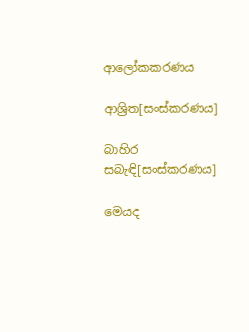ආලෝකකරණය

ආශ්‍රිත[සංස්කරණය]

බාහිර සබැඳි[සංස්කරණය]

මෙයද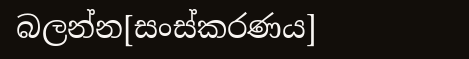බලන්න[සංස්කරණය]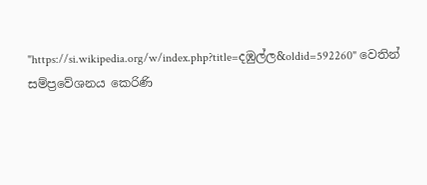"https://si.wikipedia.org/w/index.php?title=දඹුල්ල&oldid=592260" වෙතින් සම්ප්‍රවේශනය කෙරිණි